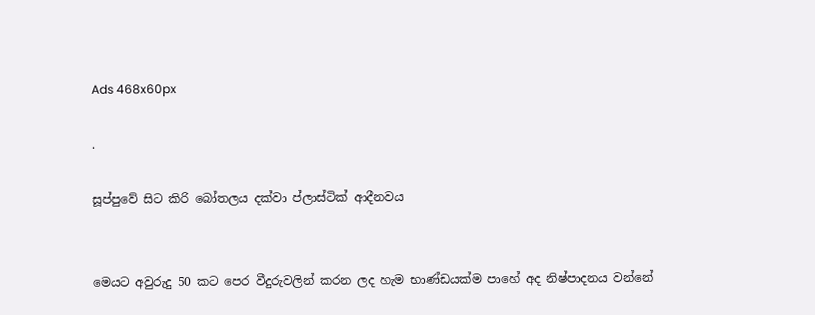Ads 468x60px

.

සූප්පුවේ සිට කිරි බෝතලය දක්‌වා ප්ලාස්‌ටික්‌ ආදීනවය


මෙයට අවුරුදු 50 කට පෙර වීදුරුවලින් කරන ලද හැම භාණ්‌ඩයක්‌ම පාහේ අද නිෂ්පාදනය වන්නේ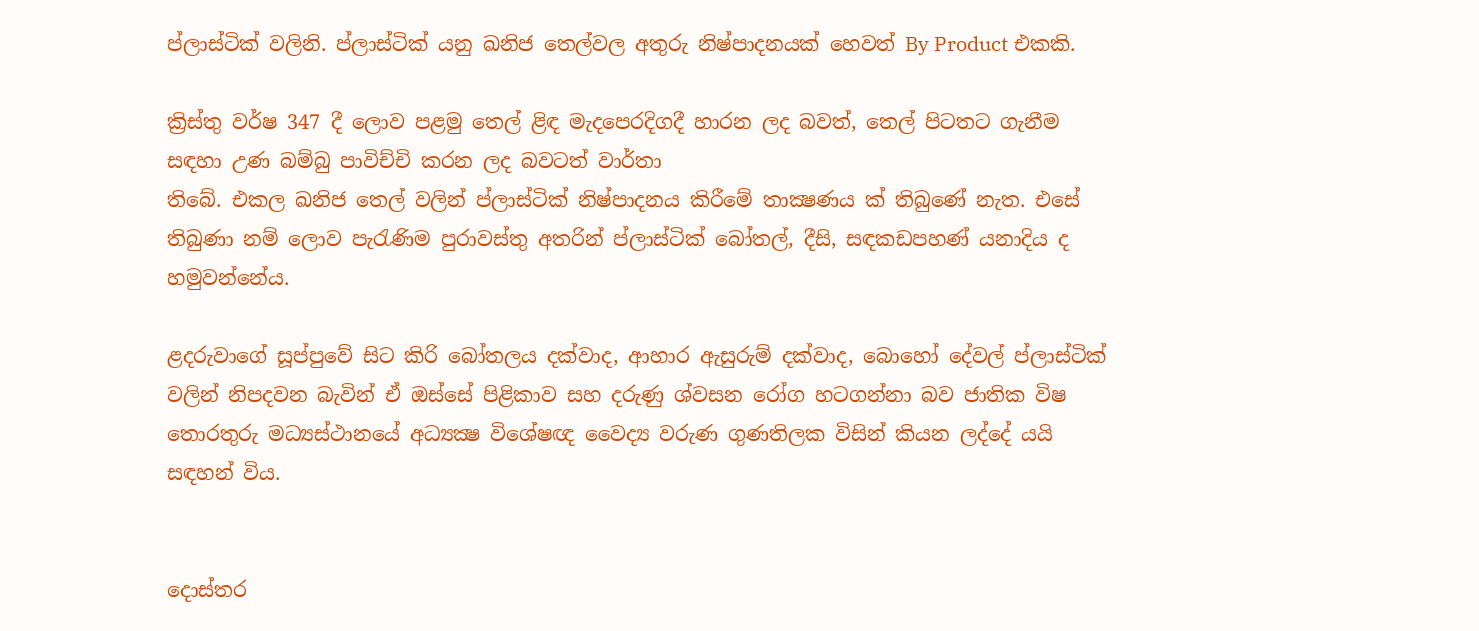ප්ලාස්‌ටික්‌ වලිනි. ප්ලාස්‌ටික්‌ යනු ඛනිජ තෙල්වල අතුරු නිෂ්පාදනයක්‌ හෙවත් By Product එකකි.

ක්‍රිස්‌තු වර්ෂ 347 දී ලොව පළමු තෙල් ළිඳ මැදපෙරදිගදී හාරන ලද බවත්, තෙල් පිටතට ගැනීම සඳහා උණ බම්බු පාවිච්චි කරන ලද බවටත් වාර්තා
තිබේ. එකල ඛනිජ තෙල් වලින් ප්ලාස්‌ටික්‌ නිෂ්පාදනය කිරීමේ තාක්‍ෂණය ක්‌ තිබුණේ නැත. එසේ තිබුණා නම් ලොව පැරැණිම පුරාවස්‌තු අතරින් ප්ලාස්‌ටික්‌ බෝතල්, දීසි, සඳකඩපහණ්‌ යනාදිය ද හමුවන්නේය.

ළදරුවාගේ සූප්පුවේ සිට කිරි බෝතලය දක්‌වාද, ආහාර ඇසුරුම් දක්‌වාද, බොහෝ දේවල් ප්ලාස්‌ටික්‌ වලින් නිපදවන බැවින් ඒ ඔස්‌සේ පිළිකාව සහ දරුණු ශ්වසන රෝග හටගන්නා බව ජාතික විෂ තොරතුරු මධ්‍යස්‌ථානයේ අධ්‍යක්‍ෂ විශේෂඥ වෛද්‍ය වරුණ ගුණතිලක විසින් කියන ලද්දේ යයි සඳහන් විය.


දොස්‌තර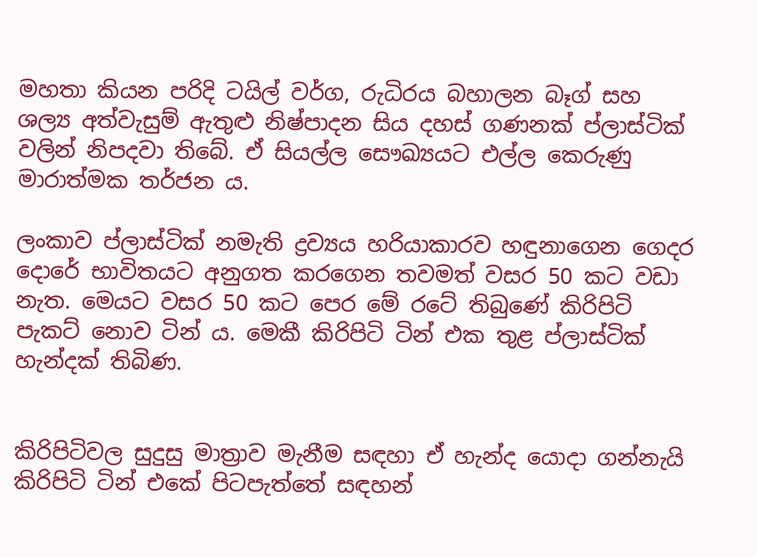මහතා කියන පරිදි ටයිල් වර්ග, රුධිරය බහාලන බෑග් සහ ශල්‍ය අත්වැසුම් ඇතුළු නිෂ්පාදන සිය දහස්‌ ගණනක්‌ ප්ලාස්‌ටික්‌ වලින් නිපදවා තිබේ. ඒ සියල්ල සෞඛ්‍යයට එල්ල කෙරුණු මාරාත්මක තර්ජන ය.

ලංකාව ප්ලාස්‌ටික්‌ නමැති ද්‍රව්‍යය හරියාකාරව හඳුනාගෙන ගෙදර දොරේ භාවිතයට අනුගත කරගෙන තවමත් වසර 50 කට වඩා නැත. මෙයට වසර 50 කට පෙර මේ රටේ තිබුණේ කිරිපිටි පැකට්‌ නොව ටින් ය. මෙකී කිරිපිටි ටින් එක තුළ ප්ලාස්‌ටික්‌ හැන්දක්‌ තිබිණ.


කිරිපිටිවල සුදුසු මාත්‍රාව මැනීම සඳහා ඒ හැන්ද යොදා ගන්නැයි කිරිපිටි ටින් එකේ පිටපැත්තේ සඳහන්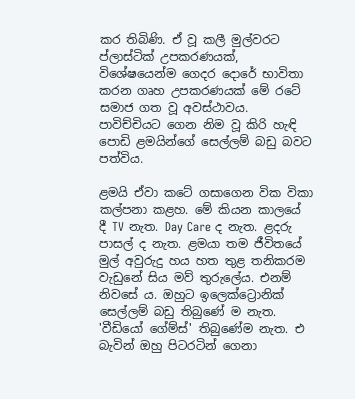කර තිබිණි. ඒ වූ කලී මුල්වරට ප්ලාස්‌ටික්‌ උපකරණයක්‌, විශේෂයෙන්ම ගෙදර දොරේ භාවිතා කරන ගෘහ උපකරණයක්‌ මේ රටේ සමාජ ගත වූ අවස්‌ථාවය. පාවිච්චියට ගෙන නිම වූ කිරි හැඳි පොඩි ළමයින්ගේ සෙල්ලම් බඩු බවට පත්විය.

ළමයි ඒවා කටේ ගසාගෙන වික විකා කල්පනා කළහ. මේ කියන කාලයේ දී TV නැත. Day Care ද නැත. ළදරු පාසල් ද නැත. ළමයා තම ජීවිතයේ මුල් අවුරුදු හය හත තුළ තනිකරම වැඩුනේ සිය මව් තුරුලේය. එනම් නිවසේ ය. ඔහුට ඉලෙක්‌ට්‍රොනික්‌ සෙල්ලම් බඩු තිබුණේ ම නැත. 'වීඩියෝ ගේම්ස්‌' තිබුණේම නැත. එ බැවින් ඔහු පිටරටින් ගෙනා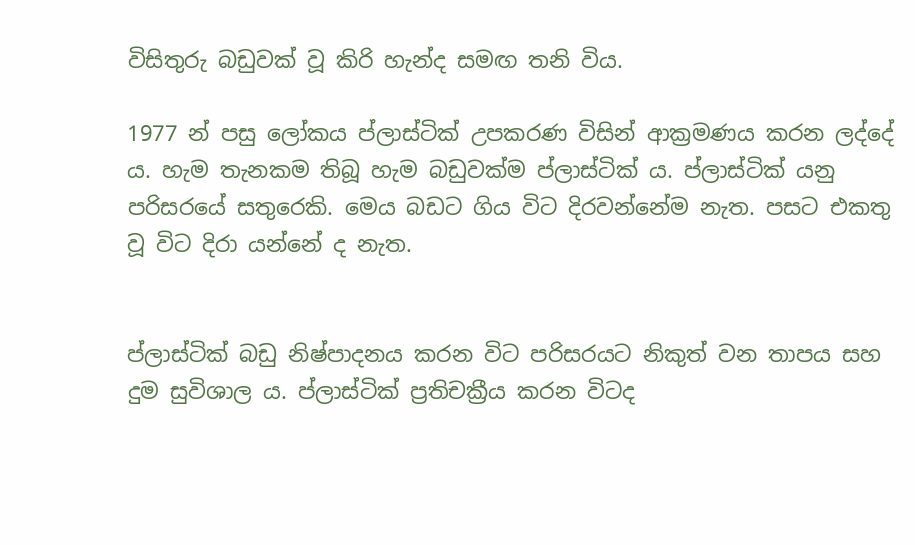විසිතුරු බඩුවක්‌ වූ කිරි හැන්ද සමඟ තනි විය.

1977 න් පසු ලෝකය ප්ලාස්‌ටික්‌ උපකරණ විසින් ආක්‍රමණය කරන ලද්දේ ය. හැම තැනකම තිබූ හැම බඩුවක්‌ම ප්ලාස්‌ටික්‌ ය. ප්ලාස්‌ටික්‌ යනු පරිසරයේ සතුරෙකි. මෙය බඩට ගිය විට දිරවන්නේම නැත. පසට එකතු වූ විට දිරා යන්නේ ද නැත.


ප්ලාස්‌ටික්‌ බඩු නිෂ්පාදනය කරන විට පරිසරයට නිකුත් වන තාපය සහ දුම සුවිශාල ය. ප්ලාස්‌ටික්‌ ප්‍රතිචක්‍රීය කරන විටද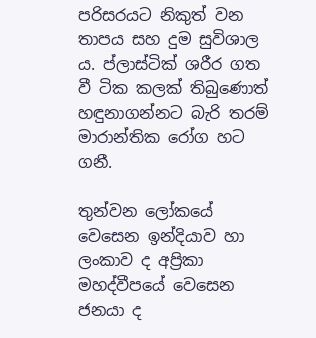පරිසරයට නිකුත් වන තාපය සහ දුම සුවිශාල ය. ප්ලාස්‌ටික්‌ ශරීර ගත වී ටික කලක්‌ තිබුණොත් හඳුනාගන්නට බැරි තරම් මාරාන්තික රෝග හට ගනී.

තුන්වන ලෝකයේ වෙසෙන ඉන්දියාව හා ලංකාව ද අප්‍රිකා මහද්වීපයේ වෙසෙන ජනයා ද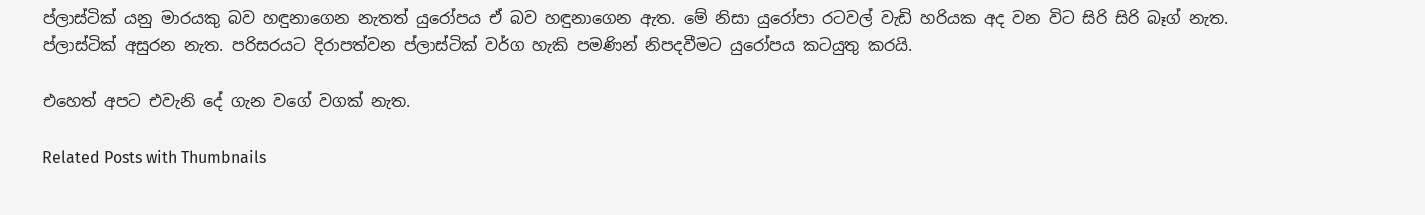ප්ලාස්‌ටික්‌ යනු මාරයකු බව හඳුනාගෙන නැතත් යුරෝපය ඒ බව හඳුනාගෙන ඇත. මේ නිසා යුරෝපා රටවල් වැඩි හරියක අද වන විට සිරි සිරි බෑග් නැත. ප්ලාස්‌ටික්‌ අසුරන නැත. පරිසරයට දිරාපත්වන ප්ලාස්‌ටික්‌ වර්ග හැකි පමණින් නිපදවීමට යුරෝපය කටයුතු කරයි.

එහෙත් අපට එවැනි දේ ගැන වගේ වගක්‌ නැත.

Related Posts with Thumbnails